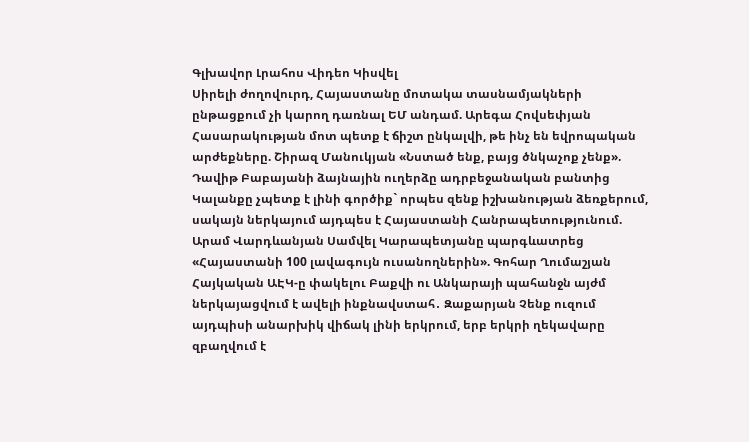Գլխավոր Լրահոս Վիդեո Կիսվել
Սիրելի ժողովուրդ, Հայաստանը մոտակա տասնամյակների ընթացքում չի կարող դառնալ ԵՄ անդամ. Արեգա Հովսեփյան Հասարակության մոտ պետք է ճիշտ ընկալվի, թե ինչ են եվրոպական արժեքները. Շիրազ Մանուկյան «Նստած ենք, բայց ծնկաչոք չենք». Դավիթ Բաբայանի ձայնային ուղերձը ադրբեջանական բանտից Կալանքը չպետք է լինի գործիք` որպես զենք իշխանության ձեռքերում, սակայն ներկայում այդպես է Հայաստանի Հանրապետությունում. Արամ Վարդևանյան Սամվել Կարապետյանը պարգևատրեց «Հայաստանի 100 լավագույն ուսանողներին». Գոհար Ղումաշյան Հայկական ԱԷԿ-ը փակելու Բաքվի ու Անկարայի պահանջն այժմ ներկայացվում է ավելի ինքնավստահ․ Զաքարյան Չենք ուզում այդպիսի անարխիկ վիճակ լինի երկրում, երբ երկրի ղեկավարը զբաղվում է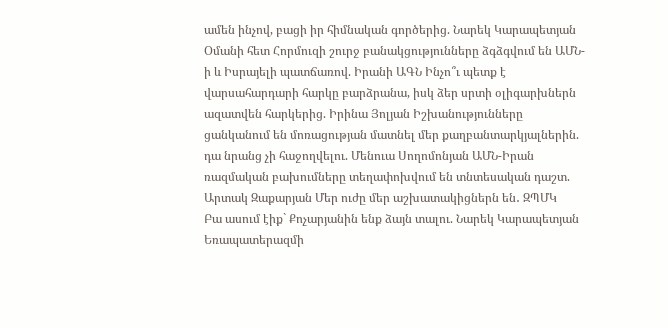ամեն ինչով, բացի իր հիմնական գործերից. Նարեկ Կարապետյան Օմանի հետ Հորմուզի շուրջ բանակցությունները ձգձգվում են ԱՄՆ-ի և Իսրայելի պատճառով. Իրանի ԱԳՆ Ինչո՞ւ պետք է վարսահարդարի հարկը բարձրանա, իսկ ձեր սրտի օլիգարխներն ազատվեն հարկերից. Իրինա Յոլյան Իշխանությունները ցանկանում են մոռացության մատնել մեր քաղբանտարկյալներին. դա նրանց չի հաջողվելու. Մենուա Սողոմոնյան ԱՄՆ-Իրան ռազմական բախումները տեղափոխվում են տնտեսական դաշտ. Արտակ Զաքարյան Մեր ուժը մեր աշխատակիցներն են․ ԶՊՄԿ
Բա ասում էիք` Քոչարյանին ենք ձայն տալու. Նարեկ Կարապետյան Եռապատերազմի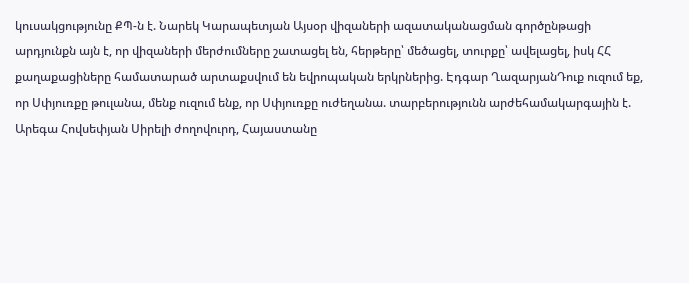կուսակցությունը ՔՊ-ն է. Նարեկ Կարապետյան Այսօր վիզաների ազատականացման գործընթացի արդյունքն այն է, որ վիզաների մերժումները շատացել են, հերթերը՝ մեծացել, տուրքը՝ ավելացել, իսկ ՀՀ քաղաքացիները համատարած արտաքսվում են եվրոպական երկրներից. Էդգար ՂազարյանԴուք ուզում եք, որ Սփյուռքը թուլանա, մենք ուզում ենք, որ Սփյուռքը ուժեղանա. տարբերությունն արժեհամակարգային է. Արեգա Հովսեփյան Սիրելի ժողովուրդ, Հայաստանը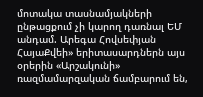մոտակա տասնամյակների ընթացքում չի կարող դառնալ ԵՄ անդամ. Արեգա Հովսեփյան ՀայաՔվեի» երիտասարդներն այս օրերին «Արշակունի» ռազմամարզական ճամբարում են,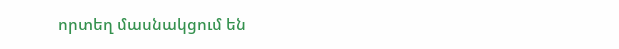որտեղ մասնակցում են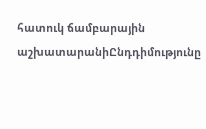հատուկ ճամբարային աշխատարանիԸնդդիմությունը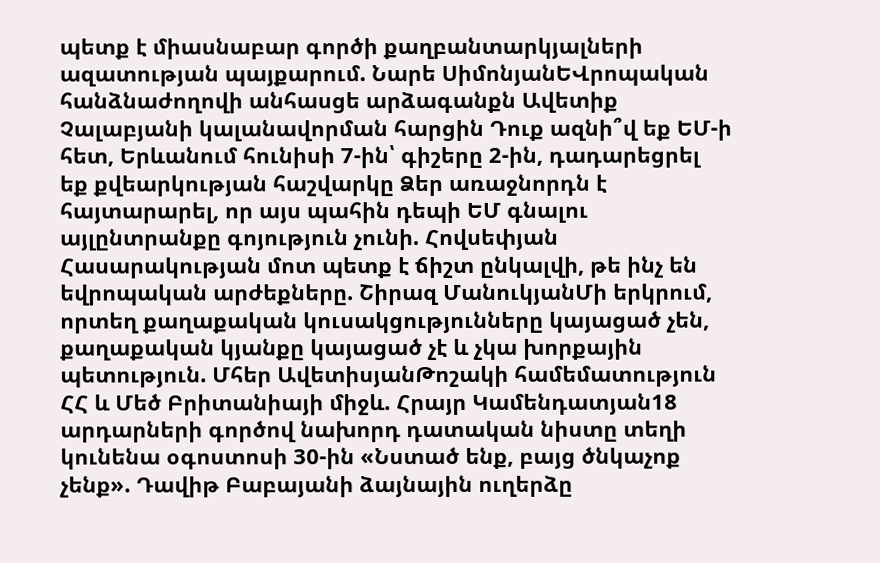պետք է միասնաբար գործի քաղբանտարկյալների ազատության պայքարում. Նարե ՍիմոնյանԵՎրոպական հանձնաժողովի անհասցե արձագանքն Ավետիք Չալաբյանի կալանավորման հարցին Դուք ազնի՞վ եք ԵՄ-ի հետ, Երևանում հունիսի 7-ին՝ գիշերը 2-ին, դադարեցրել եք քվեարկության հաշվարկը Ձեր առաջնորդն է հայտարարել, որ այս պահին դեպի ԵՄ գնալու այլընտրանքը գոյություն չունի. Հովսեփյան Հասարակության մոտ պետք է ճիշտ ընկալվի, թե ինչ են եվրոպական արժեքները. Շիրազ ՄանուկյանՄի երկրում, որտեղ քաղաքական կուսակցությունները կայացած չեն, քաղաքական կյանքը կայացած չէ և չկա խորքային պետություն. Մհեր ԱվետիսյանԹոշակի համեմատություն ՀՀ և Մեծ Բրիտանիայի միջև. Հրայր Կամենդատյան18 արդարների գործով նախորդ դատական նիստը տեղի կունենա օգոստոսի 30-ին «Նստած ենք, բայց ծնկաչոք չենք». Դավիթ Բաբայանի ձայնային ուղերձը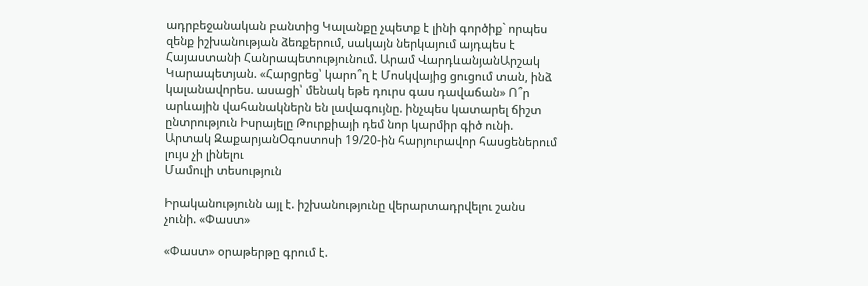ադրբեջանական բանտից Կալանքը չպետք է լինի գործիք` որպես զենք իշխանության ձեռքերում, սակայն ներկայում այդպես է Հայաստանի Հանրապետությունում. Արամ ՎարդևանյանԱրշակ Կարապետյան. «Հարցրեց՝ կարո՞ղ է Մոսկվայից ցուցում տան, ինձ կալանավորես. ասացի՝ մենակ եթե դուրս գաս դավաճան» Ո՞ր արևային վահանակներն են լավագույնը. ինչպես կատարել ճիշտ ընտրություն Իսրայելը Թուրքիայի դեմ նոր կարմիր գիծ ունի. Արտակ ԶաքարյանՕգոստոսի 19/20-ին հարյուրավոր հասցեներում լույս չի լինելու
Մամուլի տեսություն

Իրականությունն այլ է. իշխանությունը վերարտադրվելու շանս չունի. «Փաստ»

«Փաստ» օրաթերթը գրում է.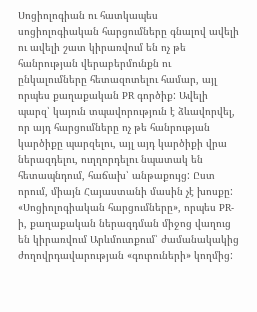Սոցիոլոգիան ու հատկապես սոցիոլոգիական հարցումները գնալով ավելի ու ավելի շատ կիրառվում են ոչ թե հանրության վերաբերմունքն ու ընկալումները հետազոտելու համար, այլ որպես քաղաքական PR գործիք: Ավելի պարզ՝ կայուն տպավորություն է ձևավորվել, որ այդ հարցումները ոչ թե հանրության կարծիքը պարզելու, այլ այդ կարծիքի վրա ներազդելու, ուղղորդելու նպատակ են հետապնդում, հաճախ՝ անթաքույց: Ըստ որում, միայն Հայաստանի մասին չէ խոսքը: «Սոցիոլոգիական հարցումները», որպես PR-ի, քաղաքական ներազդման միջոց վաղուց են կիրառվում Արևմուտքում՝ ժամանակակից ժողովրդավարության «գուրուների» կողմից: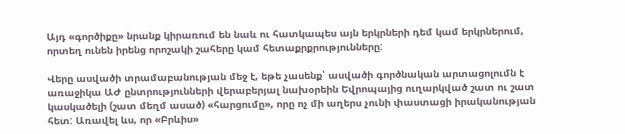Այդ «գործիքը» նրանք կիրառում են նաև ու հատկապես այն երկրների դեմ կամ երկրներում, որտեղ ունեն իրենց որոշակի շահերը կամ հետաքրքրությունները:

Վերը ասվածի տրամաբանության մեջ է, եթե չասենք՝ ասվածի գործնական արտացոլումն է առաջիկա ԱԺ ընտրությունների վերաբերյալ նախօրեին Եվրոպայից ուղարկված շատ ու շատ կասկածելի (շատ մեղմ ասած) «հարցումը», որը ոչ մի աղերս չունի փաստացի իրականության հետ: Առավել ևս, որ «Բրևիս»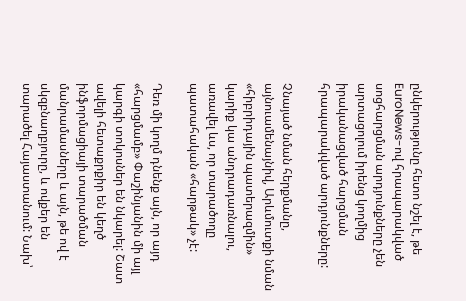ընկերությունը հետո նշել է, թե EuroNews-ով հրապարակված սոցհարցման արդյունքները չեն արտացոլում իրենց կողմից իրականացված հարցման հրապարակված արդյունքները:

Չնայած նման հերքմանը, այնուամենայնիվ, Արևմուտքի նման «հիբրիդային պատերազմին» կարիք կա անդրադառնալու, առավել ևս, որ տարածողը պատահական «հարթակ» չէ:

Դեռ մի կողմ դնենք այն, որ այդ «հարցմամբ» Փաշինյանին մի այլ կարգի տոկոսներ են նկարել: Շատ ավելի հետաքրքիր են կեղծ ինֆորմացիայի տարածման մանրամասները և այն, թե ով է սկզբնաղբյուրը, և ովքեր են տարածել Հայաստանում: Նախ՝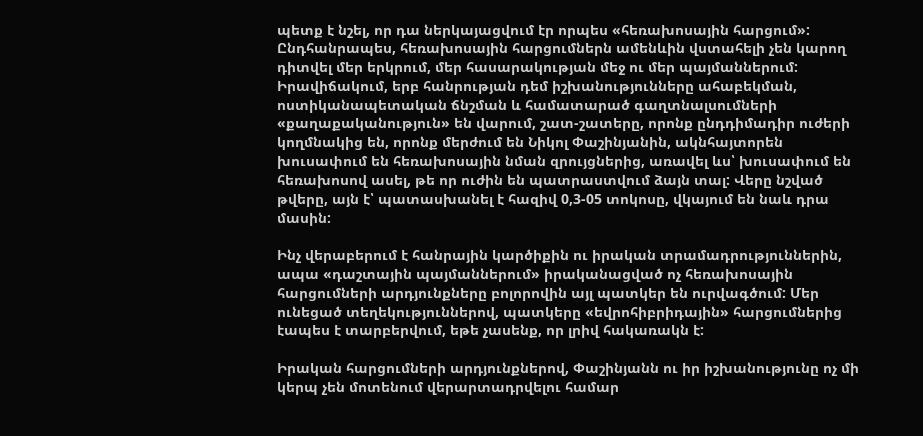պետք է նշել, որ դա ներկայացվում էր որպես «հեռախոսային հարցում»: Ընդհանրապես, հեռախոսային հարցումներն ամենևին վստահելի չեն կարող դիտվել մեր երկրում, մեր հասարակության մեջ ու մեր պայմաններում: Իրավիճակում, երբ հանրության դեմ իշխանությունները ահաբեկման, ոստիկանապետական ճնշման և համատարած գաղտնալսումների «քաղաքականություն» են վարում, շատ-շատերը, որոնք ընդդիմադիր ուժերի կողմնակից են, որոնք մերժում են Նիկոլ Փաշինյանին, ակնհայտորեն խուսափում են հեռախոսային նման զրույցներից, առավել ևս՝ խուսափում են հեռախոսով ասել, թե որ ուժին են պատրաստվում ձայն տալ: Վերը նշված թվերը, այն է՝ պատասխանել է հազիվ 0,3-05 տոկոսը, վկայում են նաև դրա մասին:

Ինչ վերաբերում է հանրային կարծիքին ու իրական տրամադրություններին, ապա «դաշտային պայմաններում» իրականացված ոչ հեռախոսային հարցումների արդյունքները բոլորովին այլ պատկեր են ուրվագծում: Մեր ունեցած տեղեկություններով, պատկերը «եվրոհիբրիդային» հարցումներից էապես է տարբերվում, եթե չասենք, որ լրիվ հակառակն է:

Իրական հարցումների արդյունքներով, Փաշինյանն ու իր իշխանությունը ոչ մի կերպ չեն մոտենում վերարտադրվելու համար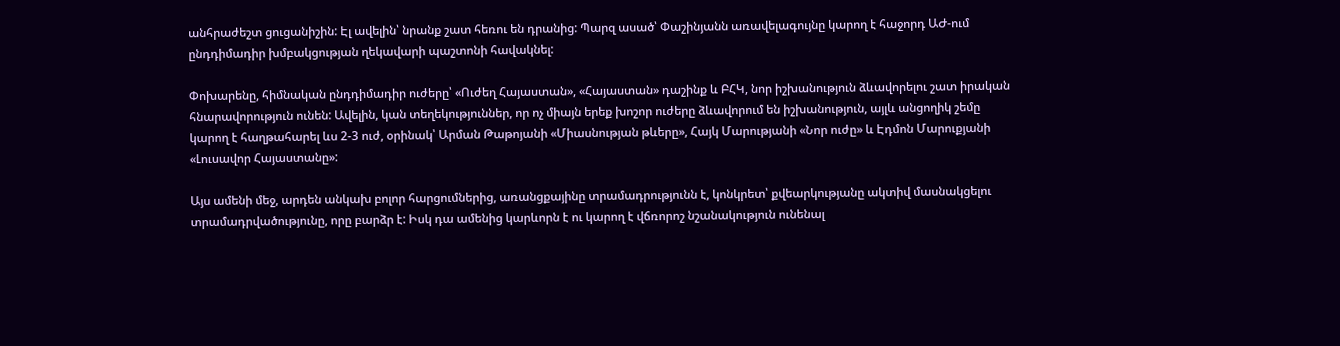անհրաժեշտ ցուցանիշին: Էլ ավելին՝ նրանք շատ հեռու են դրանից: Պարզ ասած՝ Փաշինյանն առավելագույնը կարող է հաջորդ ԱԺ-ում ընդդիմադիր խմբակցության ղեկավարի պաշտոնի հավակնել:

Փոխարենը, հիմնական ընդդիմադիր ուժերը՝ «Ուժեղ Հայաստան», «Հայաստան» դաշինք և ԲՀԿ, նոր իշխանություն ձևավորելու շատ իրական հնարավորություն ունեն: Ավելին, կան տեղեկություններ, որ ոչ միայն երեք խոշոր ուժերը ձևավորում են իշխանություն, այլև անցողիկ շեմը կարող է հաղթահարել ևս 2-3 ուժ, օրինակ՝ Արման Թաթոյանի «Միասնության թևերը», Հայկ Մարությանի «Նոր ուժը» և Էդմոն Մարուքյանի «Լուսավոր Հայաստանը»:

Այս ամենի մեջ, արդեն անկախ բոլոր հարցումներից, առանցքայինը տրամադրությունն է, կոնկրետ՝ քվեարկությանը ակտիվ մասնակցելու տրամադրվածությունը, որը բարձր է: Իսկ դա ամենից կարևորն է ու կարող է վճռորոշ նշանակություն ունենալ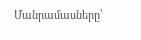Մանրամասները՝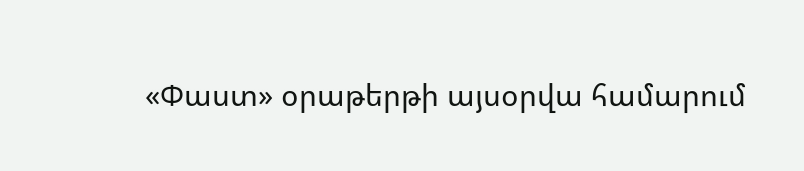«Փաստ» օրաթերթի այսօրվա համարում